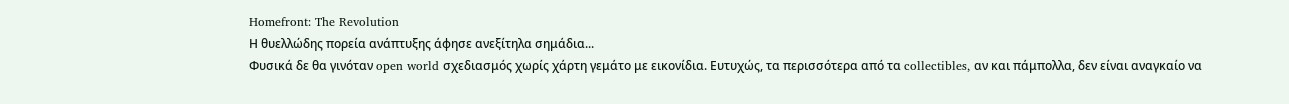Homefront: The Revolution
Η θυελλώδης πορεία ανάπτυξης άφησε ανεξίτηλα σημάδια...
Φυσικά δε θα γινόταν open world σχεδιασμός χωρίς χάρτη γεμάτο με εικονίδια. Ευτυχώς, τα περισσότερα από τα collectibles, αν και πάμπολλα, δεν είναι αναγκαίο να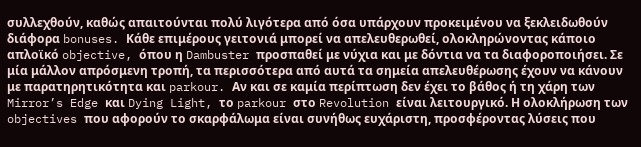συλλεχθούν, καθώς απαιτούνται πολύ λιγότερα από όσα υπάρχουν προκειμένου να ξεκλειδωθούν διάφορα bonuses. Κάθε επιμέρους γειτονιά μπορεί να απελευθερωθεί, ολοκληρώνοντας κάποιο απλοϊκό objective, όπου η Dambuster προσπαθεί με νύχια και με δόντια να τα διαφοροποιήσει. Σε μία μάλλον απρόσμενη τροπή, τα περισσότερα από αυτά τα σημεία απελευθέρωσης έχουν να κάνουν με παρατηρητικότητα και parkour. Αν και σε καμία περίπτωση δεν έχει το βάθος ή τη χάρη των Mirror’s Edge και Dying Light, το parkour στο Revolution είναι λειτουργικό. Η ολοκλήρωση των objectives που αφορούν το σκαρφάλωμα είναι συνήθως ευχάριστη, προσφέροντας λύσεις που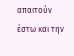απαιτούν έστω και την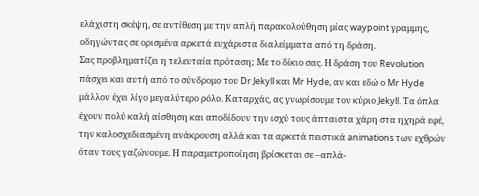ελάχιστη σκέψη, σε αντίθεση με την απλή παρακολούθηση μίας waypoint γραμμης, οδηγώντας σε ορισμένα αρκετά ευχάριστα διαλείμματα από τη δράση.
Σας προβληματίζει η τελευταία πρόταση; Με το δίκιο σας. Η δράση του Revolution πάσχει και αυτή από το σύνδρομο του Dr Jekyll και Mr Hyde, αν και εδώ ο Mr Hyde μάλλον έχει λίγο μεγαλύτερο ρόλο. Καταρχάς, ας γνωρίσουμε τον κύριο Jekyll. Τα όπλα έχουν πολύ καλή αίσθηση και αποδίδουν την ισχύ τους άπταιστα χάρη στα ηχηρά εφέ, την καλοσχεδιασμένη ανάκρουση αλλά και τα αρκετά πειστικά animations των εχθρών όταν τους γαζώνουμε. Η παραμετροποίηση βρίσκεται σε –απλά-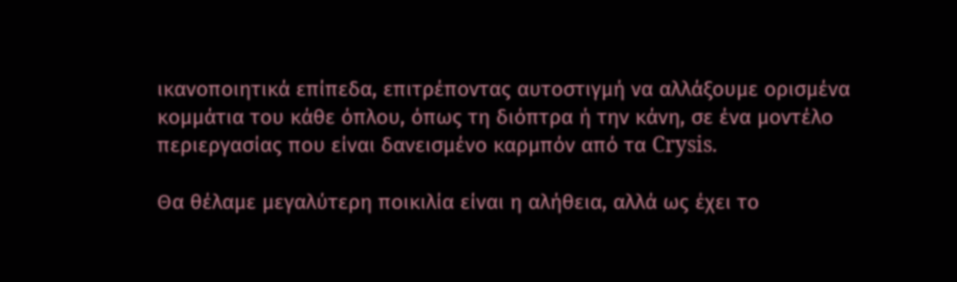ικανοποιητικά επίπεδα, επιτρέποντας αυτοστιγμή να αλλάξουμε ορισμένα κομμάτια του κάθε όπλου, όπως τη διόπτρα ή την κάνη, σε ένα μοντέλο περιεργασίας που είναι δανεισμένο καρμπόν από τα Crysis.

Θα θέλαμε μεγαλύτερη ποικιλία είναι η αλήθεια, αλλά ως έχει το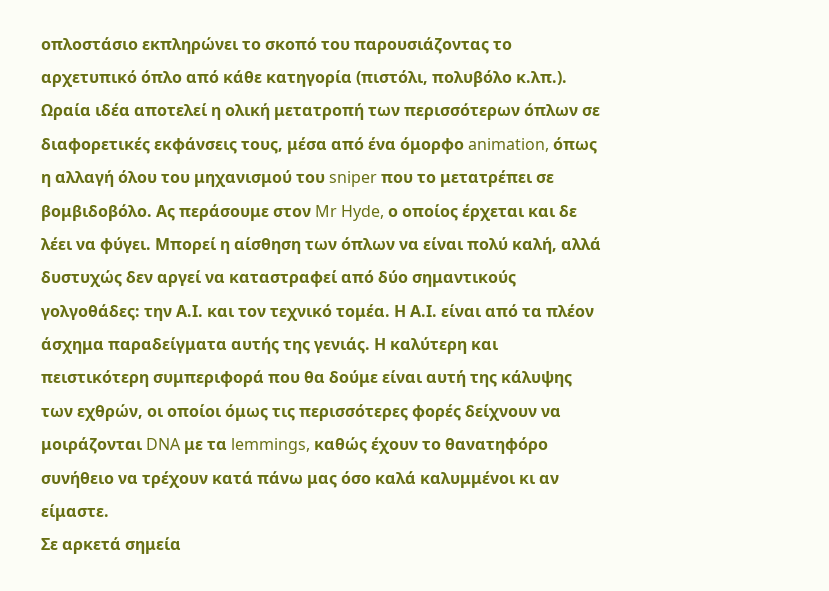οπλοστάσιο εκπληρώνει το σκοπό του παρουσιάζοντας το αρχετυπικό όπλο από κάθε κατηγορία (πιστόλι, πολυβόλο κ.λπ.). Ωραία ιδέα αποτελεί η ολική μετατροπή των περισσότερων όπλων σε διαφορετικές εκφάνσεις τους, μέσα από ένα όμορφο animation, όπως η αλλαγή όλου του μηχανισμού του sniper που το μετατρέπει σε βομβιδοβόλο. Ας περάσουμε στον Mr Hyde, ο οποίος έρχεται και δε λέει να φύγει. Μπορεί η αίσθηση των όπλων να είναι πολύ καλή, αλλά δυστυχώς δεν αργεί να καταστραφεί από δύο σημαντικούς γολγοθάδες: την Α.Ι. και τον τεχνικό τομέα. Η Α.Ι. είναι από τα πλέον άσχημα παραδείγματα αυτής της γενιάς. Η καλύτερη και πειστικότερη συμπεριφορά που θα δούμε είναι αυτή της κάλυψης των εχθρών, οι οποίοι όμως τις περισσότερες φορές δείχνουν να μοιράζονται DNA με τα lemmings, καθώς έχουν το θανατηφόρο συνήθειο να τρέχουν κατά πάνω μας όσο καλά καλυμμένοι κι αν είμαστε.
Σε αρκετά σημεία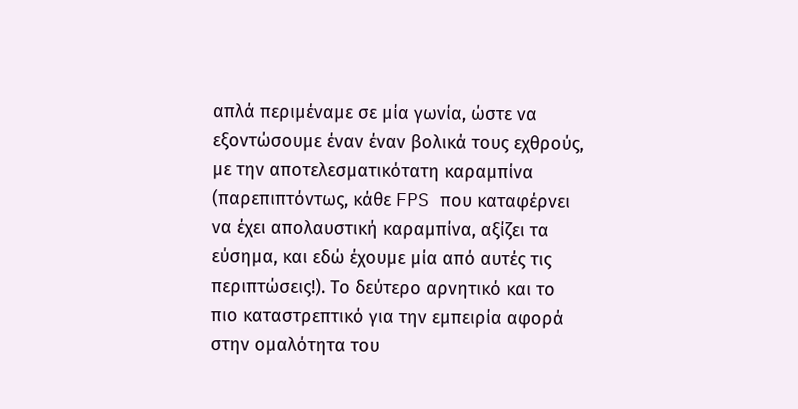απλά περιμέναμε σε μία γωνία, ώστε να εξοντώσουμε έναν έναν βολικά τους εχθρούς, με την αποτελεσματικότατη καραμπίνα (παρεπιπτόντως, κάθε FPS που καταφέρνει να έχει απολαυστική καραμπίνα, αξίζει τα εύσημα, και εδώ έχουμε μία από αυτές τις περιπτώσεις!). Το δεύτερο αρνητικό και το πιο καταστρεπτικό για την εμπειρία αφορά στην ομαλότητα του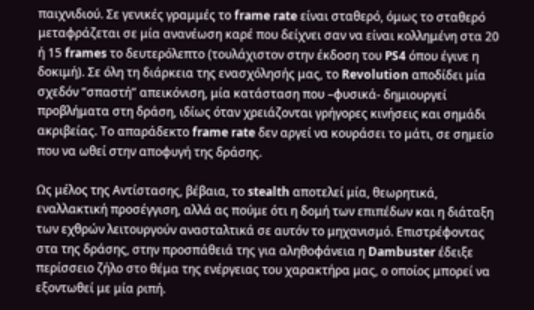παιχνιδιού. Σε γενικές γραμμές το frame rate είναι σταθερό, όμως το σταθερό μεταφράζεται σε μία ανανέωση καρέ που δείχνει σαν να είναι κολλημένη στα 20 ή 15 frames το δευτερόλεπτο (τουλάχιστον στην έκδοση του PS4 όπου έγινε η δοκιμή). Σε όλη τη διάρκεια της ενασχόλησής μας, το Revolution αποδίδει μία σχεδόν “σπαστή” απεικόνιση, μία κατάσταση που –φυσικά- δημιουργεί προβλήματα στη δράση, ιδίως όταν χρειάζονται γρήγορες κινήσεις και σημάδι ακριβείας. Το απαράδεκτο frame rate δεν αργεί να κουράσει το μάτι, σε σημείο που να ωθεί στην αποφυγή της δράσης.

Ως μέλος της Αντίστασης, βέβαια, το stealth αποτελεί μία, θεωρητικά, εναλλακτική προσέγγιση, αλλά ας πούμε ότι η δομή των επιπέδων και η διάταξη των εχθρών λειτουργούν ανασταλτικά σε αυτόν το μηχανισμό. Επιστρέφοντας στα της δράσης, στην προσπάθειά της για αληθοφάνεια η Dambuster έδειξε περίσσειο ζήλο στο θέμα της ενέργειας του χαρακτήρα μας, ο οποίος μπορεί να εξοντωθεί με μία ριπή.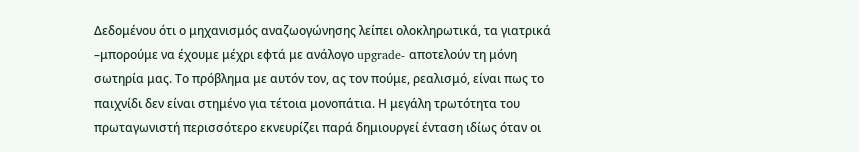Δεδομένου ότι ο μηχανισμός αναζωογώνησης λείπει ολοκληρωτικά, τα γιατρικά –μπορούμε να έχουμε μέχρι εφτά με ανάλογο upgrade- αποτελούν τη μόνη σωτηρία μας. Το πρόβλημα με αυτόν τον, ας τον πούμε, ρεαλισμό, είναι πως το παιχνίδι δεν είναι στημένο για τέτοια μονοπάτια. Η μεγάλη τρωτότητα του πρωταγωνιστή περισσότερο εκνευρίζει παρά δημιουργεί ένταση ιδίως όταν οι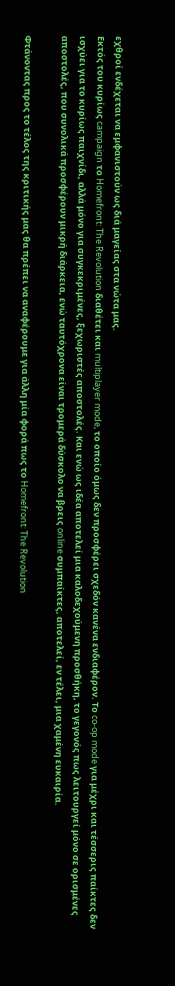εχθροί ενδέχεται να εμφανιστούν ως διά μαγείας στα νώτα μας.
Εκτός του κυρίως campaign το Homefront: The Revolution διαθέτει και multiplayer mode, τo οποίo όμως δεν προσφέρει σχεδόν κανένα ενδιαφέρον. Το co-op mode για μέχρι και τέσσερις παίκτες δεν ισχύει για το κυρίως παιχνίδι, αλλά μόνο για συγκεκριμένες, ξεχωριστές αποστολές. Και ενώ ως ιδέα αποτελεί μια καλοδεχούμενη προσθήκη, το γεγονός πως λειτουργεί μόνο σε ορισμένες αποστολές, που συνολικά προσφέρουν μικρή διάρκεια, ενώ ταυτόχρονα είναι τρομερά δύσκολο να βρεις online συμπαίκτες, αποτελεί, εν τέλει, μια χαμένη ευκαιρία.

Φτάνοντας προς το τέλος της κριτικής μας θα πρέπει να αναφέρουμε για άλλη μία φορά πως το Homefront: The Revolution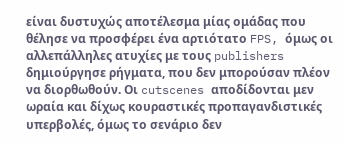είναι δυστυχώς αποτέλεσμα μίας ομάδας που θέλησε να προσφέρει ένα αρτιότατο FPS, όμως οι αλλεπάλληλες ατυχίες με τους publishers δημιούργησε ρήγματα, που δεν μπορούσαν πλέον να διορθωθούν. Οι cutscenes αποδίδονται μεν ωραία και δίχως κουραστικές προπαγανδιστικές υπερβολές, όμως το σενάριο δεν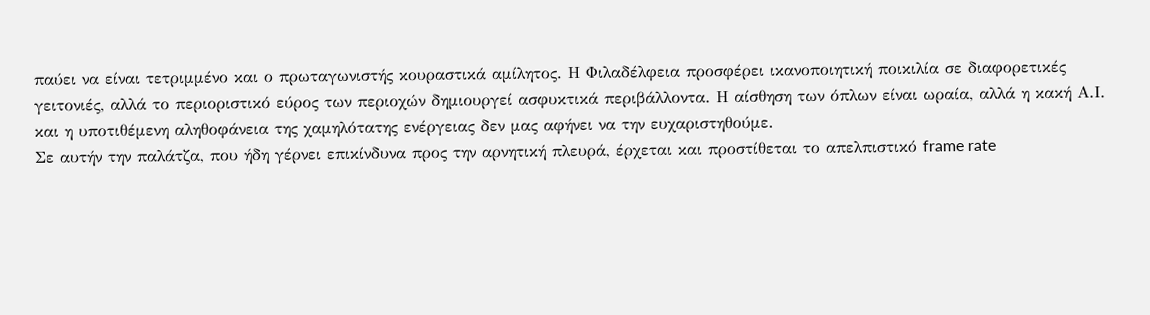παύει να είναι τετριμμένο και ο πρωταγωνιστής κουραστικά αμίλητος. Η Φιλαδέλφεια προσφέρει ικανοποιητική ποικιλία σε διαφορετικές γειτονιές, αλλά το περιοριστικό εύρος των περιοχών δημιουργεί ασφυκτικά περιβάλλοντα. Η αίσθηση των όπλων είναι ωραία, αλλά η κακή Α.Ι. και η υποτιθέμενη αληθοφάνεια της χαμηλότατης ενέργειας δεν μας αφήνει να την ευχαριστηθούμε.
Σε αυτήν την παλάτζα, που ήδη γέρνει επικίνδυνα προς την αρνητική πλευρά, έρχεται και προστίθεται το απελπιστικό frame rate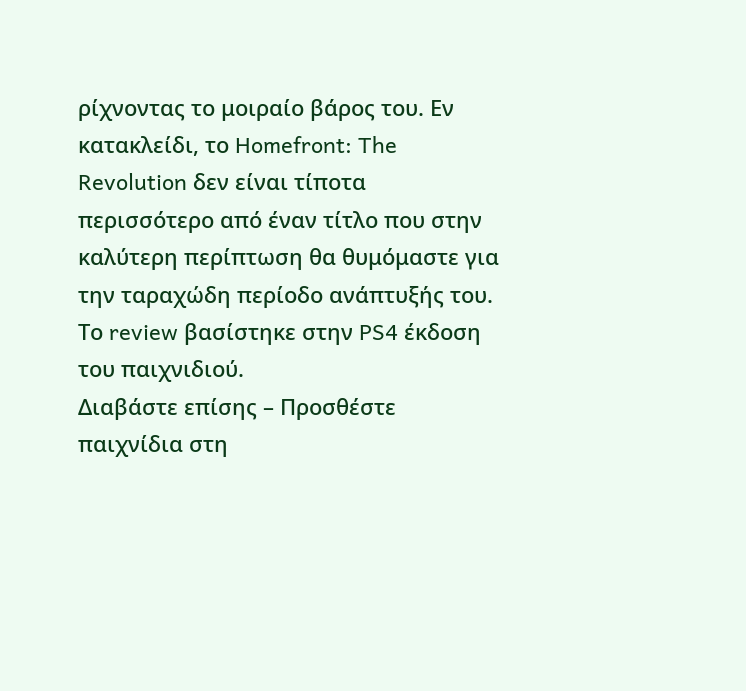ρίχνοντας το μοιραίο βάρος του. Εν κατακλείδι, το Homefront: The Revolution δεν είναι τίποτα περισσότερο από έναν τίτλο που στην καλύτερη περίπτωση θα θυμόμαστε για την ταραχώδη περίοδο ανάπτυξής του.
Το review βασίστηκε στην PS4 έκδοση του παιχνιδιού.
Διαβάστε επίσης – Προσθέστε παιχνίδια στη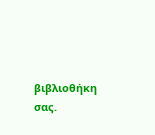βιβλιοθήκη σας.